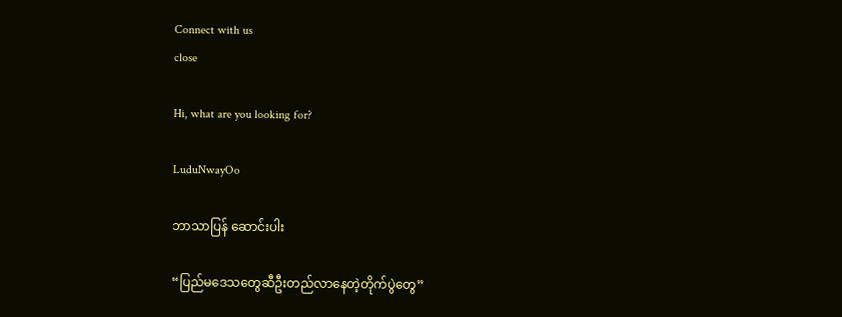Connect with us
close

Hi, what are you looking for?

LuduNwayOo

ဘာသာပြန် ဆောင်းပါး

“ပြည်မဒေသတွေဆီဦးတည်လာနေတဲ့တိုက်ပွဲတွေ”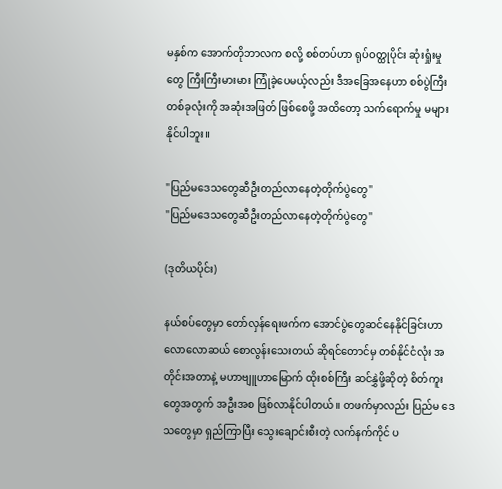မနှစ်က အောက်တိုဘာလက စလို့ စစ်တပ်ဟာ ရုပ်ဝတ္ထုပိုင်း ဆုံးရှုံးမှုတွေ ကြီးကြီးမားမား ကြုံခဲ့ပေမယ့်လည်း ဒီအခြေအနေဟာ စစ်ပွဲကြီး တစ်ခုလုံးကို အဆုံးအဖြတ် ဖြစ်စေဖို့ အထိတော့ သက်ရောက်မှု မများနိုင်ပါဘူး။

"ပြည်မဒေသတွေဆီဦးတည်လာနေတဲ့တိုက်ပွဲတွေ"
"ပြည်မဒေသတွေဆီဦးတည်လာနေတဲ့တိုက်ပွဲတွေ"

(ဒုတိယပိုင်း)

နယ်စပ်တွေမှာ တော်လှန်ရေးဖက်က အောင်ပွဲတွေဆင်နေနိုင်ခြင်းဟာ လောလောဆယ် စောလွန်းသေးတယ် ဆိုရင်တောင်မှ တစ်နိုင်ငံလုံး အတိုင်းအတာနဲ့ မဟာဗျူဟာမြောက် ထိုးစစ်ကြီး ဆင်နွှဲဖို့ဆိုတဲ့ စိတ်ကူးတွေအတွက် အဦးအစ ဖြစ်လာနိုင်ပါတယ်။ တဖက်မှာလည်း ပြည်မ ဒေသတွေမှာ ရှည်ကြာပြီး သွေးချောင်းစီးတဲ့ လက်နက်ကိုင် ပ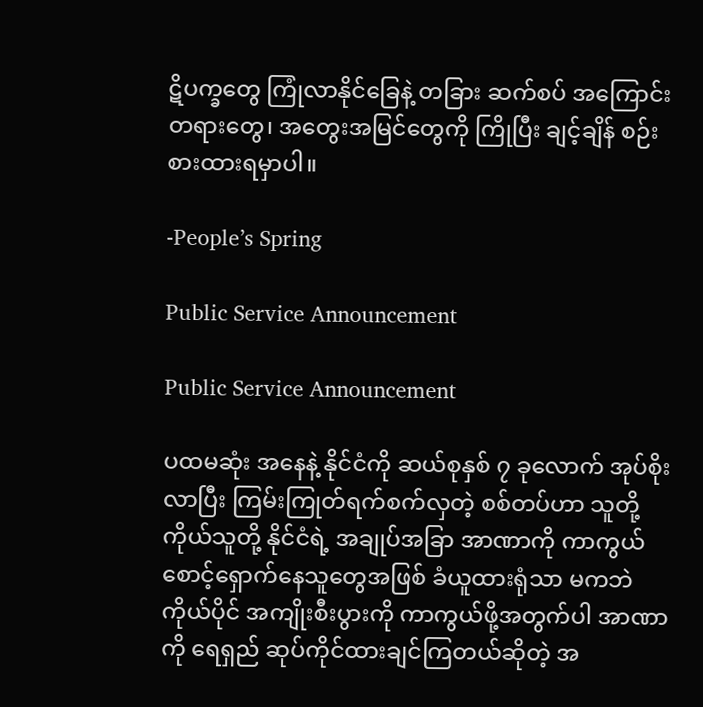ဋိပက္ခတွေ ကြုံလာနိုင်ခြေနဲ့ တခြား ဆက်စပ် အကြောင်းတရားတွေ၊ အတွေးအမြင်တွေကို ကြိုပြီး ချင့်ချိန် စဉ်းစားထားရမှာပါ။

-People’s Spring

Public Service Announcement

Public Service Announcement

ပထမဆုံး အနေနဲ့ နိုင်ငံကို ဆယ်စုနှစ် ၇ ခုလောက် အုပ်စိုးလာပြီး ကြမ်းကြုတ်ရက်စက်လှတဲ့ စစ်တပ်ဟာ သူတို့ကိုယ်သူတို့ နိုင်ငံရဲ့ အချုပ်အခြာ အာဏာကို ကာကွယ် စောင့်ရှောက်နေသူတွေအဖြစ် ခံယူထားရုံသာ မကဘဲ ကိုယ်ပိုင် အကျိုးစီးပွားကို ကာကွယ်ဖို့အတွက်ပါ အာဏာကို ရေရှည် ဆုပ်ကိုင်ထားချင်ကြတယ်ဆိုတဲ့ အ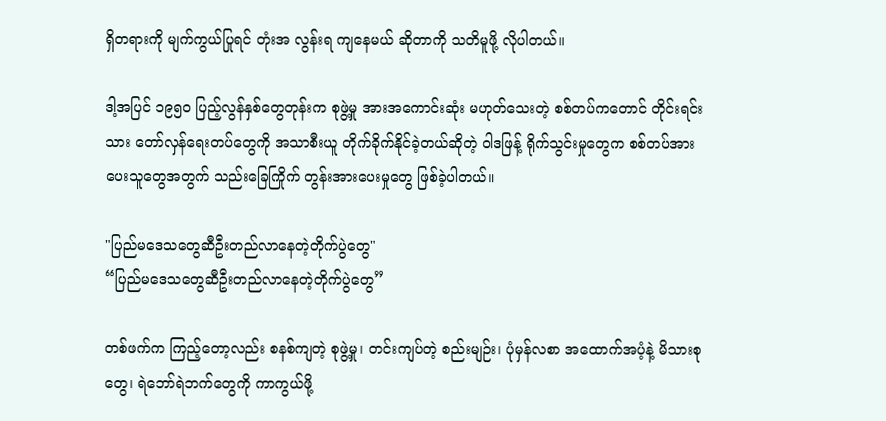ရှိတရားကို မျက်ကွယ်ပြုရင် တုံးအ လွန်းရ ကျနေမယ် ဆိုတာကို သတိမူဖို့ လိုပါတယ်။

ဒါ့အပြင် ၁၉၅၀ ပြည့်လွန်နှစ်တွေတုန်းက စုဖွဲ့မှု အားအကောင်းဆုံး မဟုတ်သေးတဲ့ စစ်တပ်ကတောင် တိုင်းရင်းသား တော်လှန်ရေးတပ်တွေကို အသာစီးယူ တိုက်ခိုက်နိုင်ခဲ့တယ်ဆိုတဲ့ ဝါဒဖြန့် ရိုက်သွင်းမှုတွေက စစ်တပ်အားပေးသူတွေအတွက် သည်းခြေကြိုက် တွန်းအားပေးမှုတွေ ဖြစ်ခဲ့ပါတယ်။

"ပြည်မဒေသတွေဆီဦးတည်လာနေတဲ့တိုက်ပွဲတွေ"
“ပြည်မဒေသတွေဆီဦးတည်လာနေတဲ့တိုက်ပွဲတွေ”

တစ်ဖက်က ကြည့်တော့လည်း စနစ်ကျတဲ့ စုဖွဲ့မှု၊ တင်းကျပ်တဲ့ စည်းမျဉ်း၊ ပုံမှန်လစာ အထောက်အပံ့နဲ့ မိသားစုတွေ၊ ရဲဘော်ရဲဘက်တွေကို ကာကွယ်ဖို့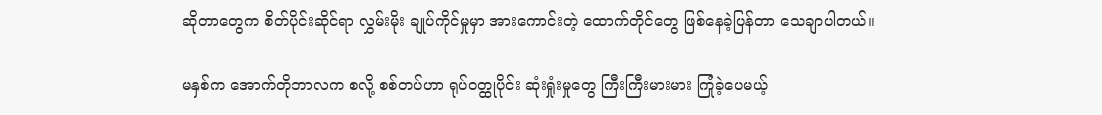ဆိုတာတွေက စိတ်ပိုင်းဆိုင်ရာ လွှမ်းမိုး ချုပ်ကိုင်မှုမှာ အားကောင်းတဲ့ ထောက်တိုင်တွေ ဖြစ်နေခဲ့ပြန်တာ သေချာပါတယ်။

မနှစ်က အောက်တိုဘာလက စလို့ စစ်တပ်ဟာ ရုပ်ဝတ္ထုပိုင်း ဆုံးရှုံးမှုတွေ ကြီးကြီးမားမား ကြုံခဲ့ပေမယ့်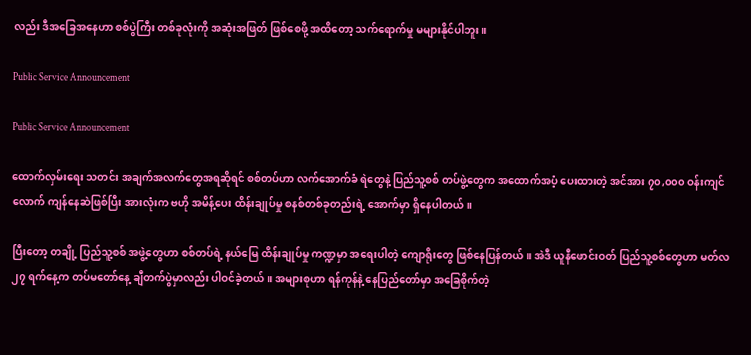လည်း ဒီအခြေအနေဟာ စစ်ပွဲကြီး တစ်ခုလုံးကို အဆုံးအဖြတ် ဖြစ်စေဖို့ အထိတော့ သက်ရောက်မှု မများနိုင်ပါဘူး။

Public Service Announcement

Public Service Announcement

ထောက်လှမ်းရေး သတင်း အချက်အလက်တွေအရဆိုရင် စစ်တပ်ဟာ လက်အောက်ခံ ရဲတွေနဲ့ ပြည်သူ့စစ် တပ်ဖွဲ့တွေက အထောက်အပံ့ ပေးထားတဲ့ အင်အား ၇၀,၀၀၀ ဝန်းကျင်လောက် ကျန်နေဆဲဖြစ်ပြီး အားလုံးက ဗဟို အမိန့်ပေး ထိန်းချုပ်မှု စနစ်တစ်ခုတည်းရဲ့ အောက်မှာ ရှိနေပါတယ်။

ပြီးတော့ တချို့ ပြည်သူ့စစ် အဖွဲ့တွေဟာ စစ်တပ်ရဲ့ နယ်မြေ ထိန်းချုပ်မှု ကဏ္ဍမှာ အရေးပါတဲ့ ကျောရိုးတွေ ဖြစ်နေပြန်တယ်။ အဲဒီ ယူနီဖောင်းဝတ် ပြည်သူ့စစ်တွေဟာ မတ်လ ၂၇ ရက်နေ့က တပ်မတော်နေ့ ချီတက်ပွဲမှာလည်း ပါဝင်ခဲ့တယ်။ အများစုဟာ ရန်ကုန်နဲ့ နေပြည်တော်မှာ အခြေစိုက်တဲ့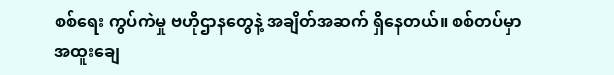စစ်ရေး ကွပ်ကဲမှု ဗဟိုဌာနတွေနဲ့ အချိတ်အဆက် ရှိနေတယ်။ စစ်တပ်မှာ အထူးချေ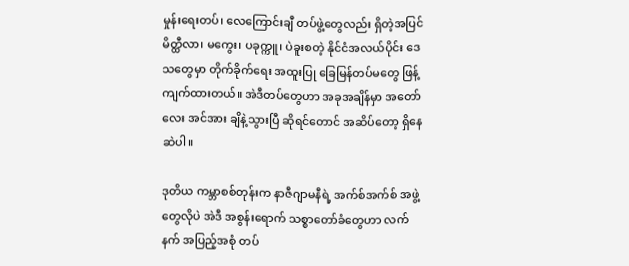မှုန်းရေးတပ်၊ လေကြောင်းချီ တပ်ဖွဲ့တွေလည်း ရှိတဲ့အပြင် မိတ္ထီလာ၊ မကွေး၊ ပခုက္ကူ၊ ပဲခူးစတဲ့ နိုင်ငံအလယ်ပိုင်း ဒေသတွေမှာ တိုက်ခိုက်ရေး အထူးပြု ခြေမြန်တပ်မတွေ ဖြန့်ကျက်ထားတယ်။ အဲဒီတပ်တွေဟာ အခုအချိန်မှာ အတော်လေး အင်အား ချိနဲ့သွားပြီ ဆိုရင်တောင် အဆိပ်တော့ ရှိနေဆဲပါ။

ဒုတိယ ကမ္ဘာစစ်တုန်းက နာဇီဂျာမနီရဲ့ အက်စ်အက်စ် အဖွဲ့တွေလိုပဲ အဲဒီ အစွန်းရောက် သစ္စာတော်ခံတွေဟာ လက်နက် အပြည့်အစုံ တပ်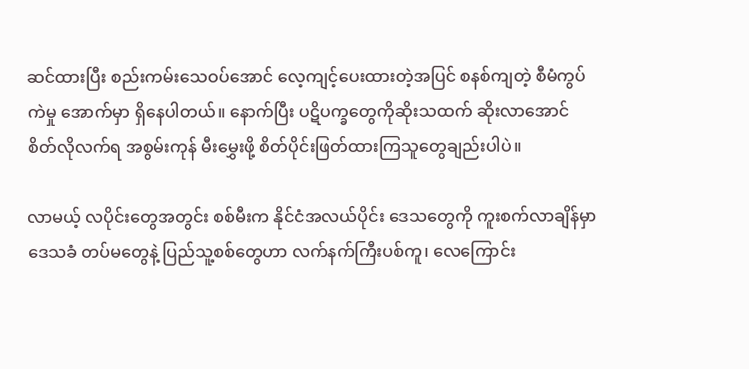ဆင်ထားပြီး စည်းကမ်းသေဝပ်အောင် လေ့ကျင့်ပေးထားတဲ့အပြင် စနစ်ကျတဲ့ စီမံကွပ်ကဲမှု အောက်မှာ ရှိနေပါတယ်။ နောက်ပြီး ပဋိပက္ခတွေကိုဆိုးသထက် ဆိုးလာအောင် စိတ်လိုလက်ရ အစွမ်းကုန် မီးမွှေးဖို့ စိတ်ပိုင်းဖြတ်ထားကြသူတွေချည်းပါပဲ။

လာမယ့် လပိုင်းတွေအတွင်း စစ်မီးက နိုင်ငံအလယ်ပိုင်း ဒေသတွေကို ကူးစက်လာချိန်မှာ ဒေသခံ တပ်မတွေနဲ့ ပြည်သူ့စစ်တွေဟာ လက်နက်ကြီးပစ်ကူ၊ လေကြောင်း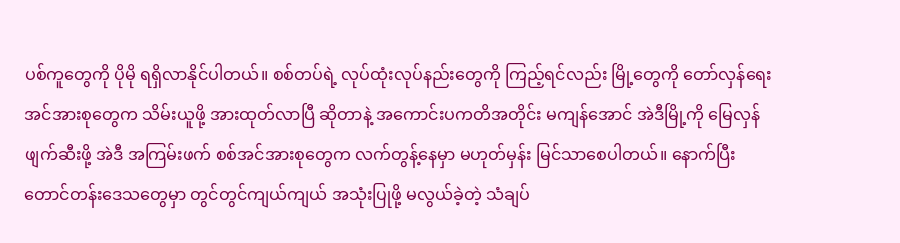ပစ်ကူတွေကို ပိုမို ရရှိလာနိုင်ပါတယ်။ စစ်တပ်ရဲ့ လုပ်ထုံးလုပ်နည်းတွေကို ကြည့်ရင်လည်း မြို့တွေကို တော်လှန်ရေး အင်အားစုတွေက သိမ်းယူဖို့ အားထုတ်လာပြီ ဆိုတာနဲ့ အကောင်းပကတိအတိုင်း မကျန်အောင် အဲဒီမြို့ကို မြေလှန်ဖျက်ဆီးဖို့ အဲဒီ အကြမ်းဖက် စစ်အင်အားစုတွေက လက်တွန့်နေမှာ မဟုတ်မှန်း မြင်သာစေပါတယ်။ နောက်ပြီး တောင်တန်းဒေသတွေမှာ တွင်တွင်ကျယ်ကျယ် အသုံးပြုဖို့ မလွယ်ခဲ့တဲ့ သံချပ်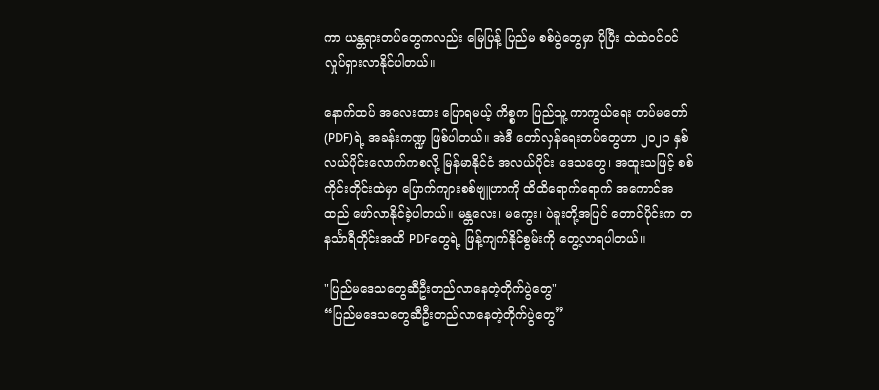ကာ ယန္တရားတပ်တွေကလည်း မြေပြန့် ပြည်မ စစ်ပွဲတွေမှာ ပိုပြီး ထဲထဲဝင်ဝင် လှုပ်ရှားလာနိုင်ပါတယ်။

နောက်ထပ် အလေးထား ပြောရမယ့် ကိစ္စက ပြည်သူ့ ကာကွယ်ရေး တပ်မတော် (PDF)ရဲ့ အခန်းကဏ္ဍ ဖြစ်ပါတယ်။ အဲဒီ တော်လှန်ရေးတပ်တွေဟာ ၂၀၂၁ နှစ်လယ်ပိုင်းလောက်ကစလို့ မြန်မာနိုင်ငံ အလယ်ပိုင်း ဒေသတွေ၊ အထူးသဖြင့် စစ်ကိုင်းတိုင်းထဲမှာ ပြောက်ကျားစစ်ဗျူဟာကို ထိထိရောက်ရောက် အကောင်အထည် ဖော်လာနိုင်ခဲ့ပါတယ်။ မန္တလေး၊ မကွေး၊ ပဲခူးတို့အပြင် တောင်ပိုင်းက တနင်္သာရီတိုင်းအထိ PDFတွေရဲ့ ဖြန့်ကျက်နိုင်စွမ်းကို တွေ့လာရပါတယ်။

"ပြည်မဒေသတွေဆီဦးတည်လာနေတဲ့တိုက်ပွဲတွေ"
“ပြည်မဒေသတွေဆီဦးတည်လာနေတဲ့တိုက်ပွဲတွေ”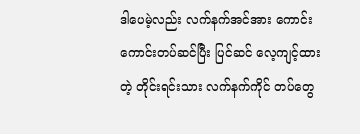ဒါပေမဲ့လည်း လက်နက်အင်အား ကောင်းကောင်းတပ်ဆင်ပြီး ပြင်ဆင် လေ့ကျင့်ထားတဲ့ တိုင်းရင်းသား လက်နက်ကိုင် တပ်တွေ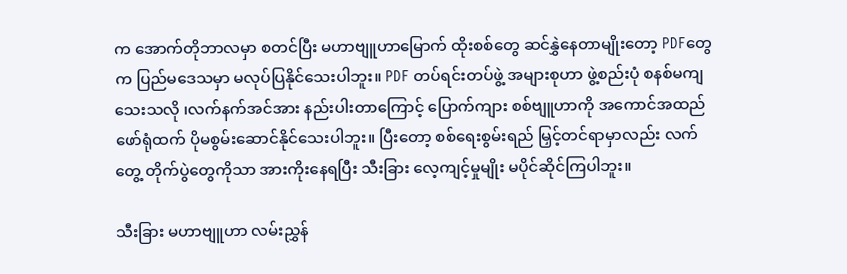က အောက်တိုဘာလမှာ စတင်ပြီး မဟာဗျူဟာမြောက် ထိုးစစ်တွေ ဆင်နွှဲနေတာမျိုးတော့ PDFတွေက ပြည်မဒေသမှာ မလုပ်ပြနိုင်သေးပါဘူး။ PDF တပ်ရင်းတပ်ဖွဲ့ အများစုဟာ ဖွဲ့စည်းပုံ စနစ်မကျသေးသလို ၊လက်နက်အင်အား နည်းပါးတာကြောင့် ပြောက်ကျား စစ်ဗျူဟာကို အကောင်အထည် ဖော်ရုံထက် ပိုမစွမ်းဆောင်နိုင်သေးပါဘူး။ ပြီးတော့ စစ်ရေးစွမ်းရည် မြှင့်တင်ရာမှာလည်း လက်တွေ့ တိုက်ပွဲတွေကိုသာ အားကိုးနေရပြီး သီးခြား လေ့ကျင့်မှုမျိုး မပိုင်ဆိုင်ကြပါဘူး။

သီးခြား မဟာဗျူဟာ လမ်းညွှန်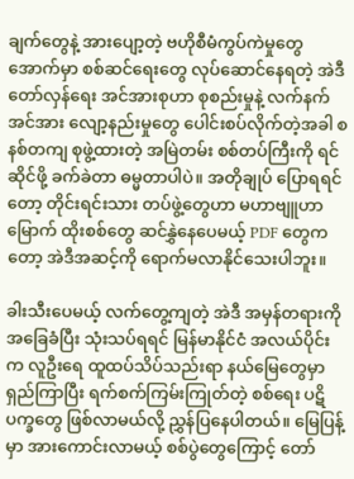ချက်တွေနဲ့ အားပျော့တဲ့ ဗဟိုစီမံကွပ်ကဲမှုတွေအောက်မှာ စစ်ဆင်ရေးတွေ လုပ်ဆောင်နေရတဲ့ အဲဒီ တော်လှန်ရေး အင်အားစုဟာ စုစည်းမှုနဲ့ လက်နက်အင်အား လျော့နည်းမှုတွေ ပေါင်းစပ်လိုက်တဲ့အခါ စနစ်တကျ စုဖွဲ့ထားတဲ့ အမြဲတမ်း စစ်တပ်ကြီးကို ရင်ဆိုင်ဖို့ ခက်ခဲတာ ဓမ္မတာပါပဲ။ အတိုချုပ် ပြောရရင်တော့ တိုင်းရင်းသား တပ်ဖွဲ့တွေဟာ မဟာဗျူဟာမြောက် ထိုးစစ်တွေ ဆင်နွှဲနေပေမယ့် PDF တွေကတော့ အဲဒီအဆင့်ကို ရောက်မလာနိုင်သေးပါဘူး။

ခါးသီးပေမယ့် လက်တွေ့ကျတဲ့ အဲဒီ အမှန်တရားကို အခြေခံပြီး သုံးသပ်ရရင် မြန်မာနိုင်ငံ အလယ်ပိုင်းက လူဦးရေ ထူထပ်သိပ်သည်းရာ နယ်မြေတွေမှာ ရှည်ကြာပြီး ရက်စက်ကြမ်းကြုတ်တဲ့ စစ်ရေး ပဋိပက္ခတွေ ဖြစ်လာမယ်လို့ ညွှန်ပြနေပါတယ်။ မြေပြန့်မှာ အားကောင်းလာမယ့် စစ်ပွဲတွေကြောင့် တော်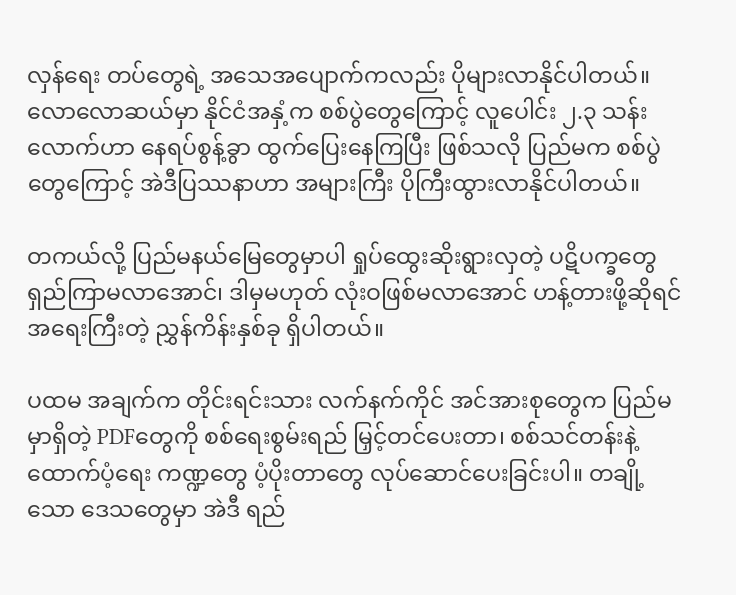လှန်ရေး တပ်တွေရဲ့ အသေအပျောက်ကလည်း ပိုများလာနိုင်ပါတယ်။ လောလောဆယ်မှာ နိုင်ငံအနှံ့က စစ်ပွဲတွေကြောင့် လူပေါင်း ၂.၃ သန်းလောက်ဟာ နေရပ်စွန့်ခွာ ထွက်ပြေးနေကြပြီး ဖြစ်သလို ပြည်မက စစ်ပွဲတွေကြောင့် အဲဒီပြဿနာဟာ အများကြီး ပိုကြီးထွားလာနိုင်ပါတယ်။

တကယ်လို့ ပြည်မနယ်မြေတွေမှာပါ ရှုပ်ထွေးဆိုးရွားလှတဲ့ ပဋိပက္ခတွေ ရှည်ကြာမလာအောင်၊ ဒါမှမဟုတ် လုံးဝဖြစ်မလာအောင် ဟန့်တားဖို့ဆိုရင် အရေးကြီးတဲ့ ညွှန်ကိန်းနှစ်ခု ရှိပါတယ်။

ပထမ အချက်က တိုင်းရင်းသား လက်နက်ကိုင် အင်အားစုတွေက ပြည်မမှာရှိတဲ့ PDFတွေကို စစ်ရေးစွမ်းရည် မြှင့်တင်ပေးတာ၊ စစ်သင်တန်းနဲ့ ထောက်ပံ့ရေး ကဏ္ဍတွေ ပံ့ပိုးတာတွေ လုပ်ဆောင်ပေးခြင်းပါ။ တချို့သော ဒေသတွေမှာ အဲဒီ ရည်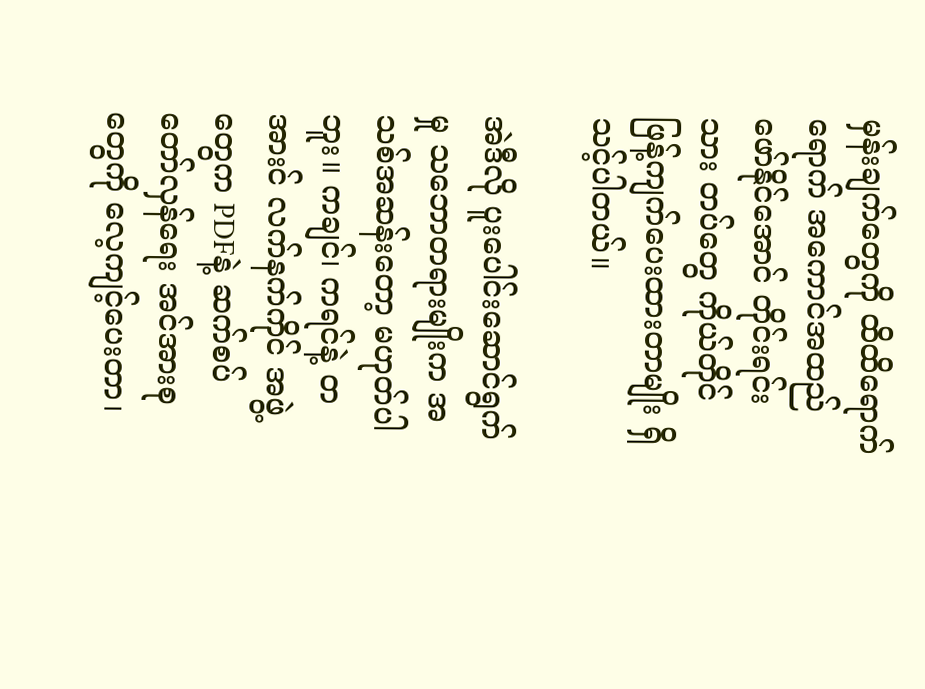မှန်းချက်တွေကို ထိထိရောက်ရောက် အကောင်အထည် ဖော်နိုင်အောင် တိုင်းရင်းသား တပ်တွေ ကိုယ်တိုင် ဖြန့်ကျက်ပေးထားတာမျိုး ရှိသင့်ပါတယ်။

အဲဒီလို ပူးပေါင်းဆောင်ရွက်မှု သဘောတရားမျိုးက အသစ်အဆန်းတော့ မဟုတ်ပါဘူး။ ကချင်၊ ကရင်နဲ့ တအားင် လက်နက်ကိုင် အဖွဲ့တွေက PDFနဲ့ ဆက်စပ် တော်လှန်ရေး အင်အားစုတွေကို လေ့ကျင့်ပေးတာ၊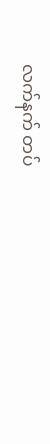လက်နက် တပ်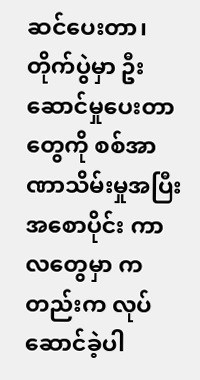ဆင်ပေးတာ၊ တိုက်ပွဲမှာ ဦးဆောင်မှုပေးတာတွေကို စစ်အာဏာသိမ်းမှုအပြီး အစောပိုင်း ကာလတွေမှာ ကတည်းက လုပ်ဆောင်ခဲ့ပါ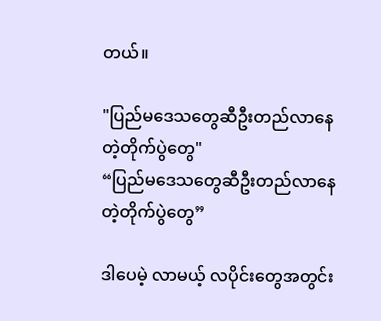တယ်။

"ပြည်မဒေသတွေဆီဦးတည်လာနေတဲ့တိုက်ပွဲတွေ"
“ပြည်မဒေသတွေဆီဦးတည်လာနေတဲ့တိုက်ပွဲတွေ”

ဒါပေမဲ့ လာမယ့် လပိုင်းတွေအတွင်း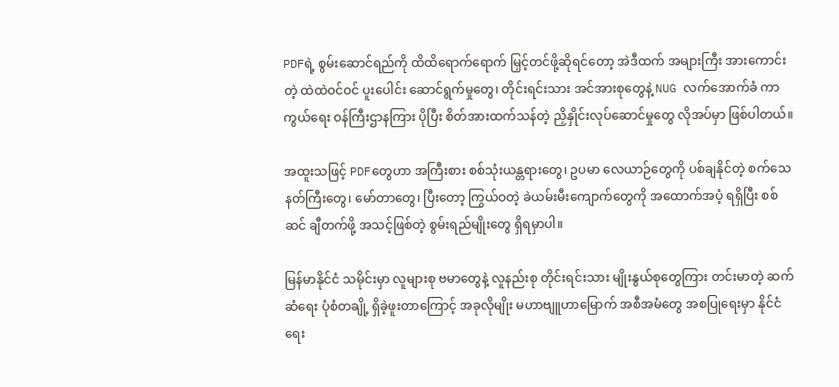PDFရဲ့ စွမ်းဆောင်ရည်ကို ထိထိရောက်ရောက် မြှင့်တင်ဖို့ဆိုရင်တော့ အဲဒီထက် အများကြီး အားကောင်းတဲ့ ထဲထဲဝင်ဝင် ပူးပေါင်း ဆောင်ရွက်မှုတွေ၊ တိုင်းရင်းသား အင်အားစုတွေနဲ့ NUG လက်အောက်ခံ ကာကွယ်ရေး ဝန်ကြီးဌာနကြား ပိုပြီး စိတ်အားထက်သန်တဲ့ ညှိနှိုင်းလုပ်ဆောင်မှုတွေ လိုအပ်မှာ ဖြစ်ပါတယ်။

အထူးသဖြင့် PDFတွေဟာ အကြီးစား စစ်သုံးယန္တရားတွေ၊ ဥပမာ လေယာဉ်တွေကို ပစ်ချနိုင်တဲ့ စက်သေနတ်ကြီးတွေ၊ မော်တာတွေ၊ ပြီးတော့ ကြွယ်ဝတဲ့ ခဲယမ်းမီးကျောက်တွေကို အထောက်အပံ့ ရရှိပြီး စစ်ဆင် ချီတက်ဖို့ အသင့်ဖြစ်တဲ့ စွမ်းရည်မျိုးတွေ ရှိရမှာပါ။

မြန်မာနိုင်ငံ သမိုင်းမှာ လူများစု ဗမာတွေနဲ့ လူနည်းစု တိုင်းရင်းသား မျိုးနွယ်စုတွေကြား တင်းမာတဲ့ ဆက်ဆံရေး ပုံစံတချို့ ရှိခဲ့ဖူးတာကြောင့် အခုလိုမျိုး မဟာဗျူဟာမြောက် အစီအမံတွေ အစပြုရေးမှာ နိုင်ငံရေး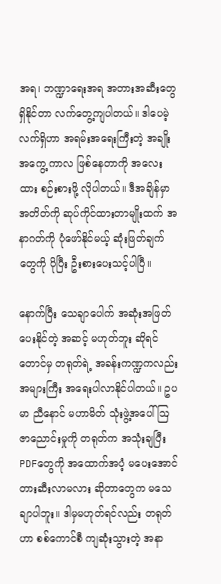အရ၊ ဘဏ္ဍာရေးအရ အတားအဆီးတွေ ရှိနိုင်တာ လက်တွေ့ကျပါတယ်။ ဒါပေမဲ့ လက်ရှိဟာ အရမ်းအရေးကြီးတဲ့ အချိုးအကွေ့ ကာလ ဖြစ်နေတာကို အလေးထား စဉ်းစားဖို့ လိုပါတယ်။ ဒီအချိန်မှာ အတိတ်ကို ဆုပ်ကိုင်ထားတာမျိုးထက် အနာဂတ်ကို ပုံဖော်နိုင်မယ့် ဆုံးဖြတ်ချက်တွေကို ပိုပြီး ဦးစားပေးသင့်ပါပြီ။

နောက်ပြီး သေချာပေါက် အဆုံးအဖြတ်ပေးနိုင်တဲ့ အဆင့် မဟုတ်ဘူး ဆိုရင်တောင်မှ တရုတ်ရဲ့ အခန်းကဏ္ဍကလည်း အများကြီး အရေးပါလာနိုင်ပါတယ်။ ဥပမာ ညီနောင် မဟာမိတ် သုံးဖွဲ့အပေါ် ဩဇာညောင်းမှုကို တရုတ်က အသုံးချပြီး PDFတွေကို အထောက်အပံ့ မပေးအောင် တားဆီးလာမလား ဆိုတာတွေက မသေချာပါဘူး။ ဒါမှမဟုတ်ရင်လည်း တရုတ်ဟာ စစ်ကောင်စီ ကျဆုံးသွားတဲ့ အနာ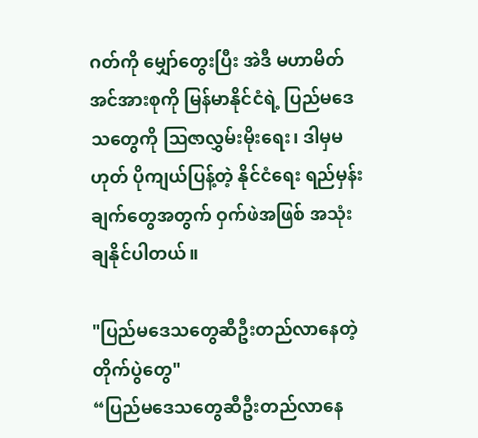ဂတ်ကို မျှော်တွေးပြီး အဲဒီ မဟာမိတ် အင်အားစုကို မြန်မာနိုင်ငံရဲ့ ပြည်မဒေသတွေကို ဩဇာလွှမ်းမိုးရေး၊ ဒါမှမဟုတ် ပိုကျယ်ပြန့်တဲ့ နိုင်ငံရေး ရည်မှန်းချက်တွေအတွက် ဝှက်ဖဲအဖြစ် အသုံးချနိုင်ပါတယ်။

"ပြည်မဒေသတွေဆီဦးတည်လာနေတဲ့တိုက်ပွဲတွေ"
“ပြည်မဒေသတွေဆီဦးတည်လာနေ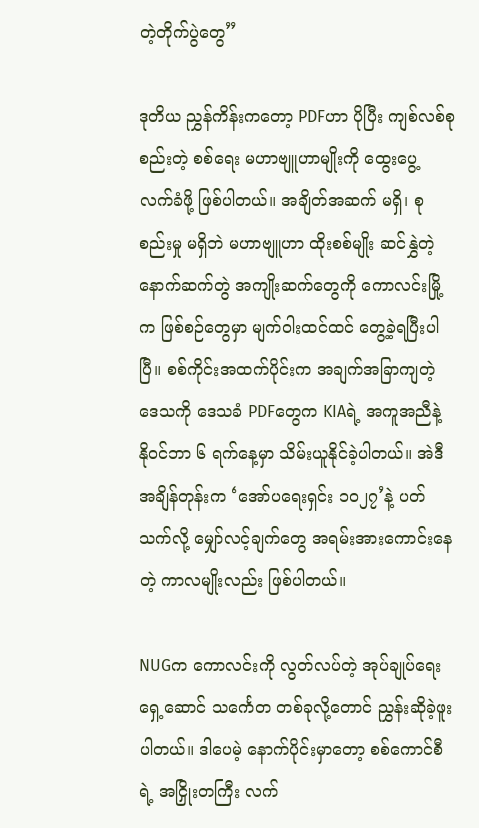တဲ့တိုက်ပွဲတွေ”

ဒုတိယ ညွှန်ကိန်းကတော့ PDFဟာ ပိုပြီး ကျစ်လစ်စုစည်းတဲ့ စစ်ရေး မဟာဗျူဟာမျိုးကို ထွေးပွေ့ လက်ခံဖို့ ဖြစ်ပါတယ်။ အချိတ်အဆက် မရှိ၊ စုစည်းမှု မရှိဘဲ မဟာဗျူဟာ ထိုးစစ်မျိုး ဆင်နွှဲတဲ့ နောက်ဆက်တွဲ အကျိုးဆက်တွေကို ကောလင်းမြို့က ဖြစ်စဉ်တွေမှာ မျက်ဝါးထင်ထင် တွေ့ခဲ့ရပြီးပါပြီ။ စစ်ကိုင်းအထက်ပိုင်းက အချက်အခြာကျတဲ့ ဒေသကို ဒေသခံ PDFတွေက KIAရဲ့ အကူအညီနဲ့ နိုဝင်ဘာ ၆ ရက်နေ့မှာ သိမ်းယူနိုင်ခဲ့ပါတယ်။ အဲဒီ အချိန်တုန်းက ‘အော်ပရေးရှင်း ၁၀၂၇’နဲ့ ပတ်သက်လို့ မျှော်လင့်ချက်တွေ အရမ်းအားကောင်းနေတဲ့ ကာလမျိုးလည်း ဖြစ်ပါတယ်။

NUGက ကောလင်းကို လွတ်လပ်တဲ့ အုပ်ချုပ်ရေး ရှေ့ဆောင် သင်္ကေတ တစ်ခုလို့တောင် ညွှန်းဆိုခဲ့ဖူးပါတယ်။ ဒါပေမဲ့ နောက်ပိုင်းမှာတော့ စစ်ကောင်စီရဲ့ အငြှိုးတကြီး လက်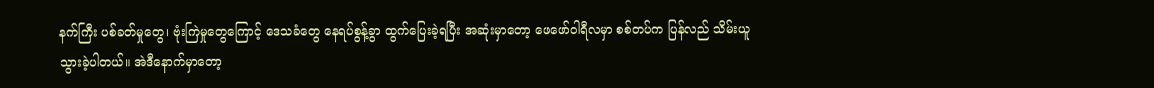နက်ကြီး ပစ်ခတ်မှုတွေ၊ ဗုံးကြဲမှုတွေကြောင့် ဒေသခံတွေ နေရပ်စွန့်ခွာ ထွက်ပြေးခဲ့ရပြီး အဆုံးမှာတော့ ဖေဖော်ဝါရီလမှာ စစ်တပ်က ပြန်လည် သိမ်းယူသွားခဲ့ပါတယ်။ အဲဒီနောက်မှာတော့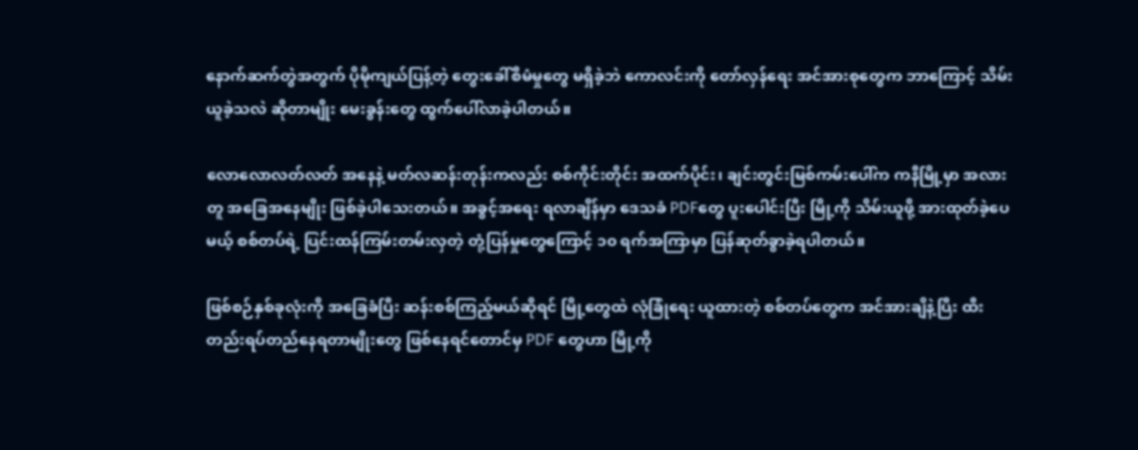နောက်ဆက်တွဲအတွက် ပိုမိုကျယ်ပြန့်တဲ့ တွေးခေါ်စီမံမှုတွေ မရှိခဲ့ဘဲ ကောလင်းကို တော်လှန်ရေး အင်အားစုတွေက ဘာကြောင့် သိမ်းယူခဲ့သလဲ ဆိုတာမျိုး မေးခွန်းတွေ ထွက်ပေါ်လာခဲ့ပါတယ်။

လောလောလတ်လတ် အနေနဲ့ မတ်လဆန်းတုန်းကလည်း စစ်ကိုင်းတိုင်း အထက်ပိုင်း၊ ချင်းတွင်းမြစ်ကမ်းပေါ်က ကနီမြို့မှာ အလားတူ အခြေအနေမျိုး ဖြစ်ခဲ့ပါသေးတယ်။ အခွင့်အရေး ရလာချိန်မှာ ဒေသခံ PDFတွေ ပူးပေါင်းပြီး မြို့ကို သိမ်းယူဖို့ အားထုတ်ခဲ့ပေမယ့် စစ်တပ်ရဲ့ ပြင်းထန်ကြမ်းတမ်းလှတဲ့ တုံ့ပြန်မှုတွေကြောင့် ၁၀ ရက်အကြာမှာ ပြန်ဆုတ်ခွာခဲ့ရပါတယ်။

ဖြစ်စဉ်နှစ်ခုလုံးကို အခြေခံပြီး ဆန်းစစ်ကြည့်မယ်ဆိုရင် မြို့တွေထဲ လုံခြုံရေး ယူထားတဲ့ စစ်တပ်တွေက အင်အားချိနဲ့ပြီး ထီးတည်းရပ်တည်နေရတာမျိုးတွေ ဖြစ်နေရင်တောင်မှ PDF တွေဟာ မြို့ကို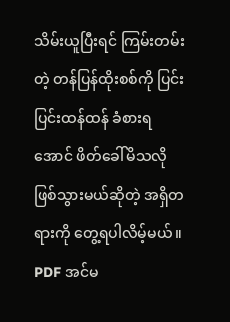သိမ်းယူပြီးရင် ကြမ်းတမ်းတဲ့ တန်ပြန်ထိုးစစ်ကို ပြင်းပြင်းထန်ထန် ခံစားရအောင် ဖိတ်ခေါ်မိသလို ဖြစ်သွားမယ်ဆိုတဲ့ အရှိတရားကို တွေ့ရပါလိမ့်မယ်။ PDF အင်မ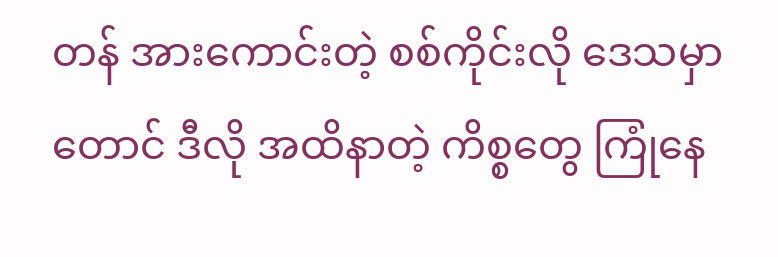တန် အားကောင်းတဲ့ စစ်ကိုင်းလို ဒေသမှာတောင် ဒီလို အထိနာတဲ့ ကိစ္စတွေ ကြုံနေ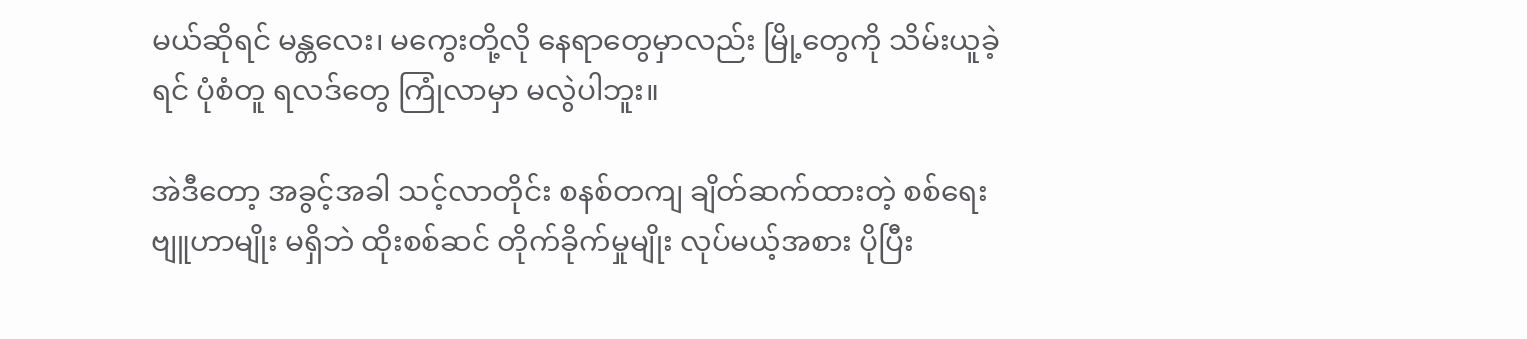မယ်ဆိုရင် မန္တလေး၊ မကွေးတို့လို နေရာတွေမှာလည်း မြို့တွေကို သိမ်းယူခဲ့ရင် ပုံစံတူ ရလဒ်တွေ ကြုံလာမှာ မလွဲပါဘူး။

အဲဒီတော့ အခွင့်အခါ သင့်လာတိုင်း စနစ်တကျ ချိတ်ဆက်ထားတဲ့ စစ်ရေးဗျူဟာမျိုး မရှိဘဲ ထိုးစစ်ဆင် တိုက်ခိုက်မှုမျိုး လုပ်မယ့်အစား ပိုပြီး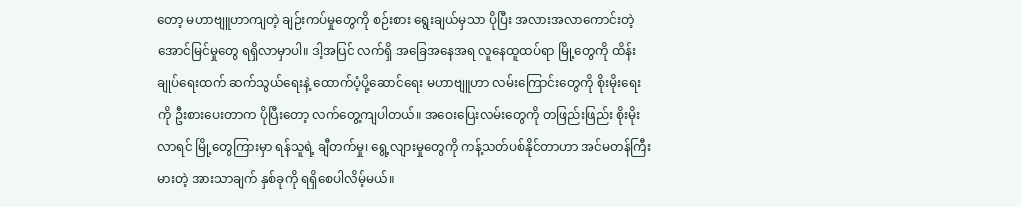တော့ မဟာဗျူဟာကျတဲ့ ချဉ်းကပ်မှုတွေကို စဉ်းစား ရွေးချယ်မှသာ ပိုပြီး အလားအလာကောင်းတဲ့ အောင်မြင်မှုတွေ ရရှိလာမှာပါ။ ဒါ့အပြင် လက်ရှိ အခြေအနေအရ လူနေထူထပ်ရာ မြို့တွေကို ထိန်းချုပ်ရေးထက် ဆက်သွယ်ရေးနဲ့ ထောက်ပံ့ပို့ဆောင်ရေး မဟာဗျူဟာ လမ်းကြောင်းတွေကို စိုးမိုးရေးကို ဦးစားပေးတာက ပိုပြီးတော့ လက်တွေ့ကျပါတယ်။ အဝေးပြေးလမ်းတွေကို တဖြည်းဖြည်း စိုးမိုးလာရင် မြို့တွေကြားမှာ ရန်သူရဲ့ ချီတက်မှု၊ ရွေ့လျားမှုတွေကို ကန့်သတ်ပစ်နိုင်တာဟာ အင်မတန်ကြီးမားတဲ့ အားသာချက် နှစ်ခုကို ရရှိစေပါလိမ့်မယ်။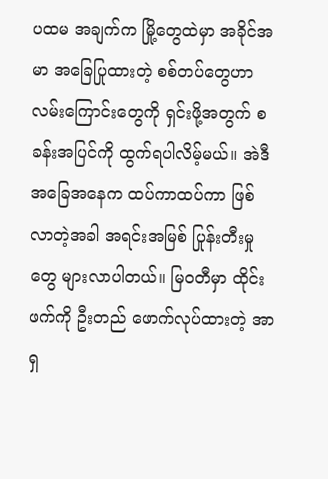ပထမ အချက်က မြို့တွေထဲမှာ အခိုင်အမာ အခြေပြုထားတဲ့ စစ်တပ်တွေဟာ လမ်းကြောင်းတွေကို ရှင်းဖို့အတွက် စခန်းအပြင်ကို ထွက်ရပါလိမ့်မယ်။ အဲဒီ အခြေအနေက ထပ်ကာထပ်ကာ ဖြစ်လာတဲ့အခါ အရင်းအမြစ် ပြုန်းတီးမှုတွေ များလာပါတယ်။ မြဝတီမှာ ထိုင်းဖက်ကို ဦးတည် ဖောက်လုပ်ထားတဲ့ အာရှ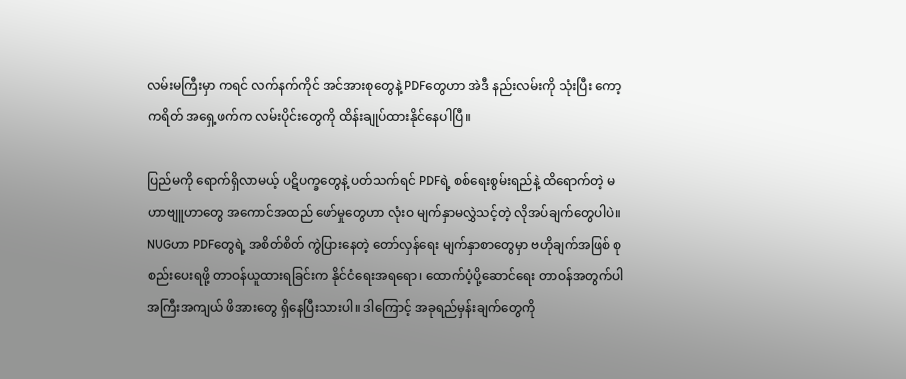လမ်းမကြီးမှာ ကရင် လက်နက်ကိုင် အင်အားစုတွေနဲ့ PDFတွေဟာ အဲဒီ နည်းလမ်းကို သုံးပြီး ကော့ကရိတ် အရှေ့ဖက်က လမ်းပိုင်းတွေကို ထိန်းချုပ်ထားနိုင်နေပါပြီ။

ပြည်မကို ရောက်ရှိလာမယ့် ပဋိပက္ခတွေနဲ့ ပတ်သက်ရင် PDFရဲ့ စစ်ရေးစွမ်းရည်နဲ့ ထိရောက်တဲ့ မဟာဗျူဟာတွေ အကောင်အထည် ဖော်မှုတွေဟာ လုံးဝ မျက်နှာမလွှဲသင့်တဲ့ လိုအပ်ချက်တွေပါပဲ။ NUGဟာ PDFတွေရဲ့ အစိတ်စိတ် ကွဲပြားနေတဲ့ တော်လှန်ရေး မျက်နှာစာတွေမှာ ဗဟိုချက်အဖြစ် စုစည်းပေးရဖို့ တာဝန်ယူထားရခြင်းက နိုင်ငံရေးအရရော၊ ထောက်ပံ့ပို့ဆောင်ရေး တာဝန်အတွက်ပါ အကြီးအကျယ် ဖိအားတွေ ရှိနေပြီးသားပါ။ ဒါကြောင့် အခုရည်မှန်းချက်တွေကို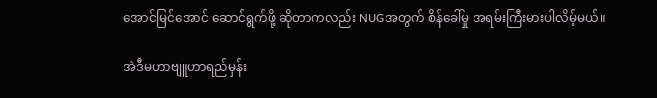အောင်မြင်အောင် ဆောင်ရွက်ဖို့ ဆိုတာကလည်း NUGအတွက် စိန်ခေါ်မှု အရမ်းကြီးမားပါလိမ့်မယ်။

အဲဒီမဟာဗျူဟာရည်မှန်း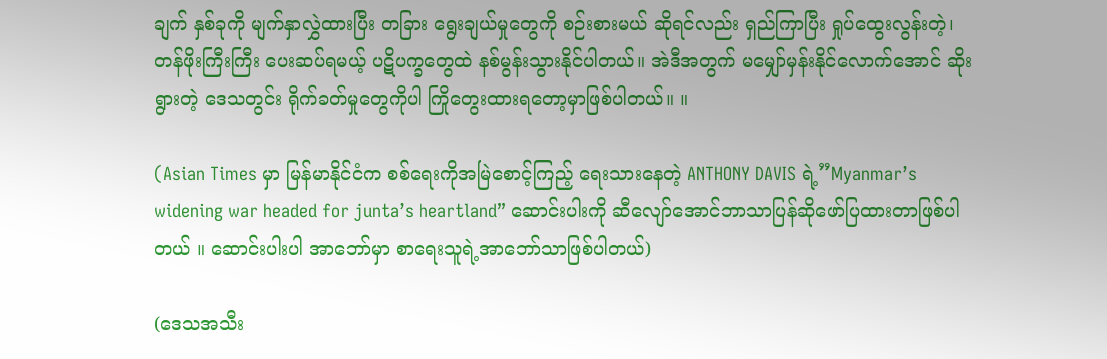ချက် နှစ်ခုကို မျက်နှာလွှဲထားပြီး တခြား ရွေးချယ်မှုတွေကို စဉ်းစားမယ် ဆိုရင်လည်း ရှည်ကြာပြီး ရှုပ်ထွေးလွန်းတဲ့၊ တန်ဖိုးကြီးကြီး ပေးဆပ်ရမယ့် ပဋိပက္ခတွေထဲ နစ်မွန်းသွားနိုင်ပါတယ်။ အဲဒီအတွက် မမျှော်မှန်းနိုင်လောက်အောင် ဆိုးရွားတဲ့ ဒေသတွင်း ရိုက်ခတ်မှုတွေကိုပါ ကြိုတွေးထားရတော့မှာဖြစ်ပါတယ်။ ။

(Asian Times မှာ မြန်မာနိုင်ငံက စစ်ရေးကိုအမြဲစောင့်ကြည့် ရေးသားနေတဲ့ ANTHONY DAVIS ရဲ့”Myanmar’s widening war headed for junta’s heartland” ဆောင်းပါးကို ဆီလျော်အောင်ဘာသာပြန်ဆိုဖော်ပြထားတာဖြစ်ပါတယ် ။ ဆောင်းပါးပါ အာဘော်မှာ စာရေးသူရဲ့အာဘော်သာဖြစ်ပါတယ်)

(ဒေသအသီး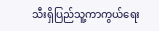သီးရှိပြည်သူ့ကာကွယ်ရေး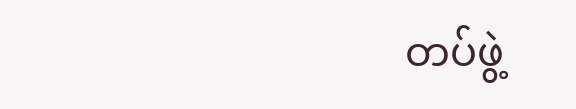တပ်ဖွဲ့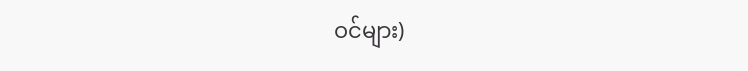ဝင်များ)